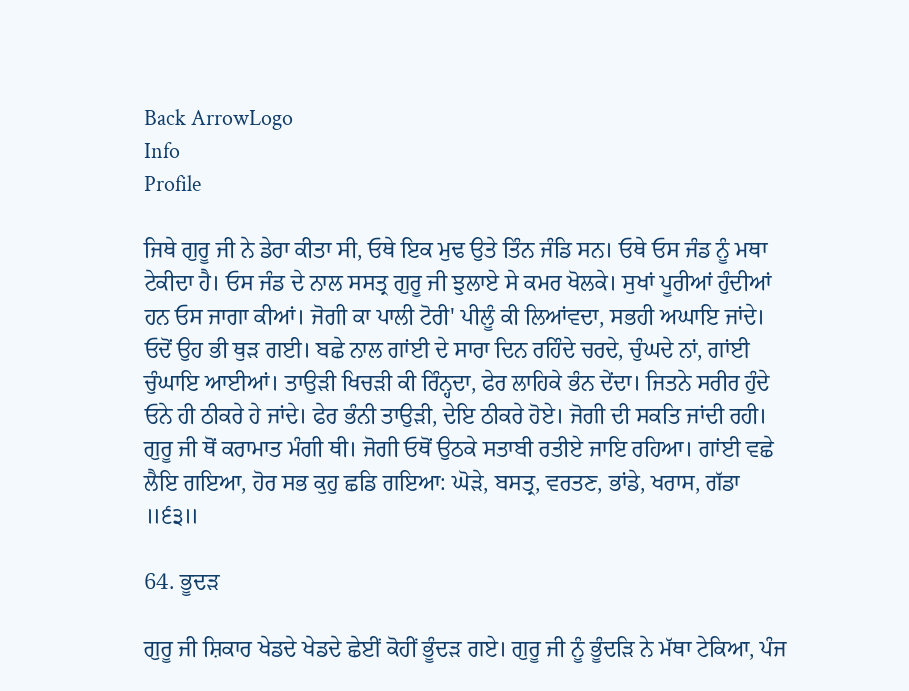Back ArrowLogo
Info
Profile

ਜਿਥੇ ਗੁਰੂ ਜੀ ਨੇ ਡੇਰਾ ਕੀਤਾ ਸੀ, ਓਥੇ ਇਕ ਮੁਢ ਉਤੇ ਤਿੰਨ ਜੰਡਿ ਸਨ। ਓਥੇ ਓਸ ਜੰਡ ਨੂੰ ਮਥਾ ਟੇਕੀਦਾ ਹੈ। ਓਸ ਜੰਡ ਦੇ ਨਾਲ ਸਸਤ੍ਰ ਗੁਰੂ ਜੀ ਝੁਲਾਏ ਸੇ ਕਮਰ ਖੋਲਕੇ। ਸੁਖਾਂ ਪੂਰੀਆਂ ਹੁੰਦੀਆਂ ਹਨ ਓਸ ਜਾਗਾ ਕੀਆਂ। ਜੋਗੀ ਕਾ ਪਾਲੀ ਟੋਰੀ' ਪੀਲੂੰ ਕੀ ਲਿਆਂਵਦਾ, ਸਭਹੀ ਅਘਾਇ ਜਾਂਦੇ। ਓਦੋਂ ਉਹ ਭੀ ਥੁੜ ਗਈ। ਬਛੇ ਨਾਲ ਗਾਂਈ ਦੇ ਸਾਰਾ ਦਿਨ ਰਹਿੰਦੇ ਚਰਦੇ, ਚੁੰਘਦੇ ਨਾਂ, ਗਾਂਈ ਚੁੰਘਾਇ ਆਈਆਂ। ਤਾਉੜੀ ਖਿਚੜੀ ਕੀ ਰਿੰਨ੍ਹਦਾ, ਫੇਰ ਲਾਹਿਕੇ ਭੰਨ ਦੇਂਦਾ। ਜਿਤਨੇ ਸਰੀਰ ਹੁੰਦੇ ਓਨੇ ਹੀ ਠੀਕਰੇ ਹੇ ਜਾਂਦੇ। ਫੇਰ ਭੰਨੀ ਤਾਉੜੀ, ਦੇਇ ਠੀਕਰੇ ਹੋਏ। ਜੋਗੀ ਦੀ ਸਕਤਿ ਜਾਂਦੀ ਰਹੀ। ਗੁਰੂ ਜੀ ਥੋਂ ਕਰਾਮਾਤ ਮੰਗੀ ਥੀ। ਜੋਗੀ ਓਥੋਂ ਉਠਕੇ ਸਤਾਬੀ ਰਤੀਏ ਜਾਇ ਰਹਿਆ। ਗਾਂਈ ਵਛੇ ਲੈਇ ਗਇਆ, ਹੋਰ ਸਭ ਕੁਹੁ ਛਡਿ ਗਇਆ: ਘੋੜੇ, ਬਸਤ੍ਰ, ਵਰਤਣ, ਭਾਂਡੇ, ਖਰਾਸ, ਗੱਡਾ ॥੬੩॥

64. ਭੂਦੜ

ਗੁਰੂ ਜੀ ਸ਼ਿਕਾਰ ਖੇਡਦੇ ਖੇਡਦੇ ਛੇਈਂ ਕੋਹੀਂ ਭੂੰਦੜ ਗਏ। ਗੁਰੂ ਜੀ ਨੂੰ ਭੂੰਦੜਿ ਨੇ ਮੱਥਾ ਟੇਕਿਆ, ਪੰਜ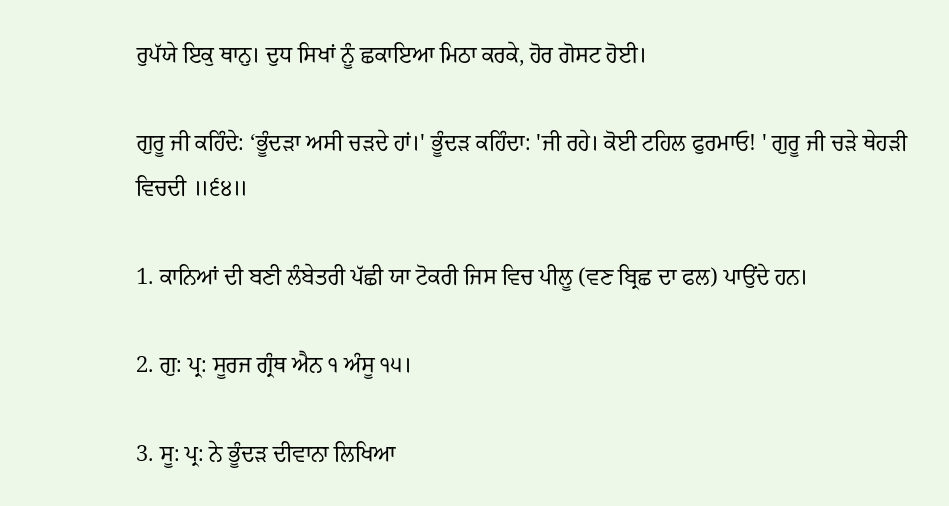ਰੁਪੱਯੇ ਇਕੁ ਥਾਨੁ। ਦੁਧ ਸਿਖਾਂ ਨੂੰ ਛਕਾਇਆ ਮਿਠਾ ਕਰਕੇ, ਹੋਰ ਗੋਸਟ ਹੋਈ।

ਗੁਰੂ ਜੀ ਕਹਿੰਦੇ: ‘ਭੂੰਦੜਾ ਅਸੀ ਚੜਦੇ ਹਾਂ।' ਭੂੰਦੜ ਕਹਿੰਦਾ: 'ਜੀ ਰਹੇ। ਕੋਈ ਟਹਿਲ ਫੁਰਮਾਓ! ' ਗੁਰੂ ਜੀ ਚੜੇ ਥੇਹੜੀ ਵਿਚਦੀ ॥੬੪॥

1. ਕਾਨਿਆਂ ਦੀ ਬਣੀ ਲੰਬੇਤਰੀ ਪੱਛੀ ਯਾ ਟੋਕਰੀ ਜਿਸ ਵਿਚ ਪੀਲੂ (ਵਣ ਬ੍ਰਿਛ ਦਾ ਫਲ) ਪਾਉਂਦੇ ਹਨ।

2. ਗੁ: ਪ੍ਰ: ਸੂਰਜ ਗ੍ਰੰਥ ਐਨ ੧ ਅੰਸੂ ੧੫।

3. ਸੂ: ਪ੍ਰ: ਨੇ ਭੂੰਦੜ ਦੀਵਾਨਾ ਲਿਖਿਆ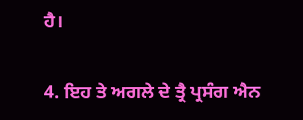ਹੈ।

4. ਇਹ ਤੇ ਅਗਲੇ ਦੇ ਤ੍ਰੈ ਪ੍ਰਸੰਗ ਐਨ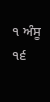੧ ਅੰਸੂ ੧੬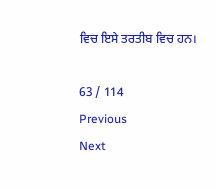ਵਿਚ ਇਸੇ ਤਰਤੀਬ ਵਿਚ ਹਨ।

63 / 114
Previous
Next